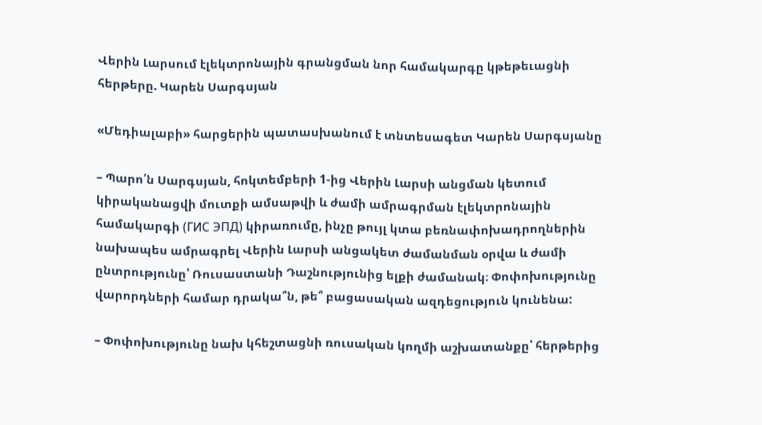Վերին Լարսում էլեկտրոնային գրանցման նոր համակարգը կթեթեւացնի հերթերը. Կարեն Սարգսյան

«Մեդիալաբի» հարցերին պատասխանում է տնտեսագետ Կարեն Սարգսյանը

– Պարո՛ն Սարգսյան, հոկտեմբերի 1-ից Վերին Լարսի անցման կետում կիրականացվի մուտքի ամսաթվի և ժամի ամրագրման էլեկտրոնային համակարգի (ГИС ЭПД) կիրառումը, ինչը թույլ կտա բեռնափոխադրողներին նախապես ամրագրել Վերին Լարսի անցակետ ժամանման օրվա և ժամի ընտրությունը՝ Ռուսաստանի Դաշնությունից ելքի ժամանակ։ Փոփոխությունը վարորդների համար դրակա՞ն, թե՞ բացասական ազդեցություն կունենա:

– Փոփոխությունը նախ կհեշտացնի ռուսական կողմի աշխատանքը՝ հերթերից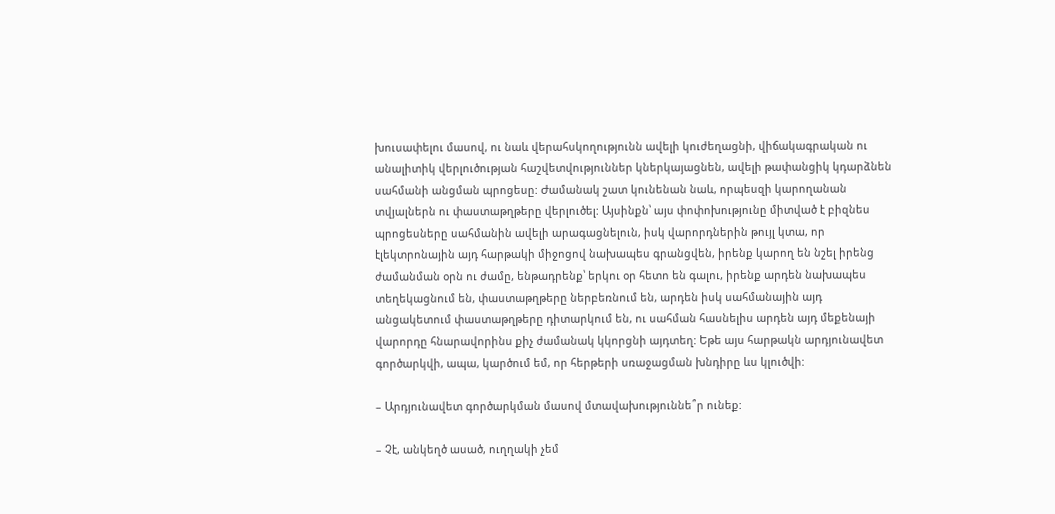խուսափելու մասով, ու նաև վերահսկողությունն ավելի կուժեղացնի, վիճակագրական ու անալիտիկ վերլուծության հաշվետվություններ կներկայացնեն, ավելի թափանցիկ կդարձնեն սահմանի անցման պրոցեսը: Ժամանակ շատ կունենան նաև, որպեսզի կարողանան տվյալներն ու փաստաթղթերը վերլուծել: Այսինքն՝ այս փոփոխությունը միտված է բիզնես պրոցեսները սահմանին ավելի արագացնելուն, իսկ վարորդներին թույլ կտա, որ էլեկտրոնային այդ հարթակի միջոցով նախապես գրանցվեն, իրենք կարող են նշել իրենց ժամանման օրն ու ժամը, ենթադրենք՝ երկու օր հետո են գալու, իրենք արդեն նախապես տեղեկացնում են, փաստաթղթերը ներբեռնում են, արդեն իսկ սահմանային այդ անցակետում փաստաթղթերը դիտարկում են, ու սահման հասնելիս արդեն այդ մեքենայի վարորդը հնարավորինս քիչ ժամանակ կկորցնի այդտեղ: Եթե այս հարթակն արդյունավետ գործարկվի, ապա, կարծում եմ, որ հերթերի սռաջացման խնդիրը ևս կլուծվի:

– Արդյունավետ գործարկման մասով մտավախություննե՞ր ունեք:

– Չէ, անկեղծ ասած, ուղղակի չեմ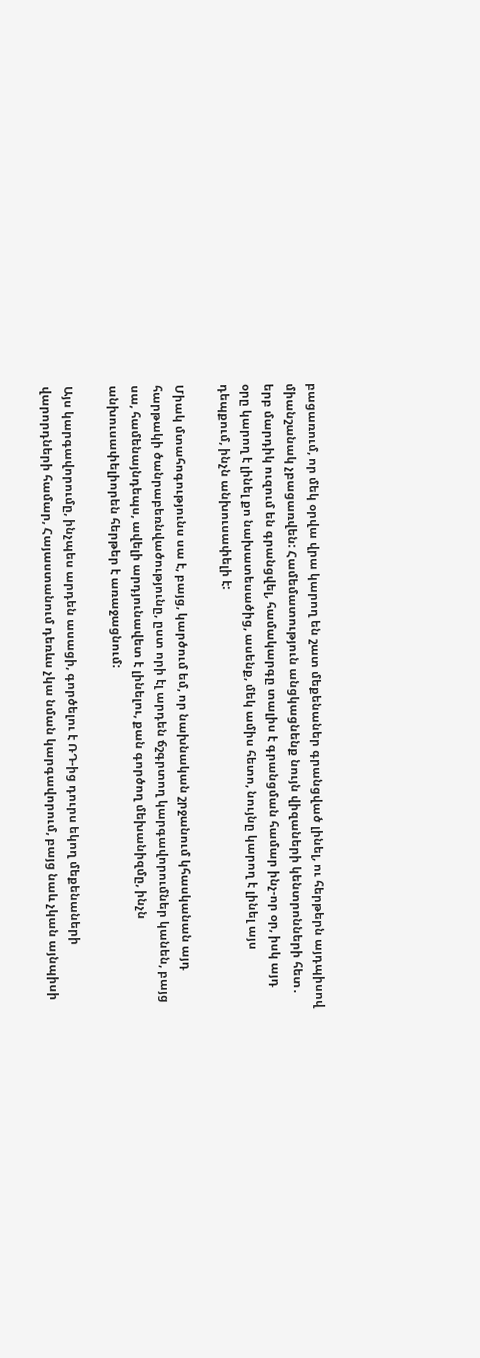բացառում, որ մեկ օրվա վրա կարող են շատ մեքենաներ գրանցված լինել, ու հերթերն այդպիսով միանշանակ չբացառվեն: Համեմատություն անցկացնենք նույն վիզաների կենտրոնների հետ․ երբ մարդիկ ուզում են գրանցվել, համակարգը տալիս է գրանցման համար ինչ-որ օր, իսկ այդ օրը կարող է լինել քո նախատեսածից, ասենք, մեկ ամիս հետո, նույնը կարող է լինել այս դեպքում, ինչն անխուսափելի է:

Միակ մտահոգությունս սա է, բայց, կարծում եմ, որ նախնական շրջանում կհասկանան այդ հարթակի ծանրաբեռնվածությունը, ըստ որի էլ արդեն ճշգրտող կարգավորումներ կանեն, բայց սա, համենայնդեպս, ավելի արդյունավետ է լինելու, քան գործող մեխանիզմը, ինչն անխուսափելիորեն հերթեր է առաջացնում:

Այս կարգավորումը, ինչպես արդեն ասացի, գործելու է ՌԴ-ից դուրս եկող մեքենաների վարորդների համար, Հայաստանում դեռևս չկա նման կարգավորում, բայց նաև չկան այնպիսի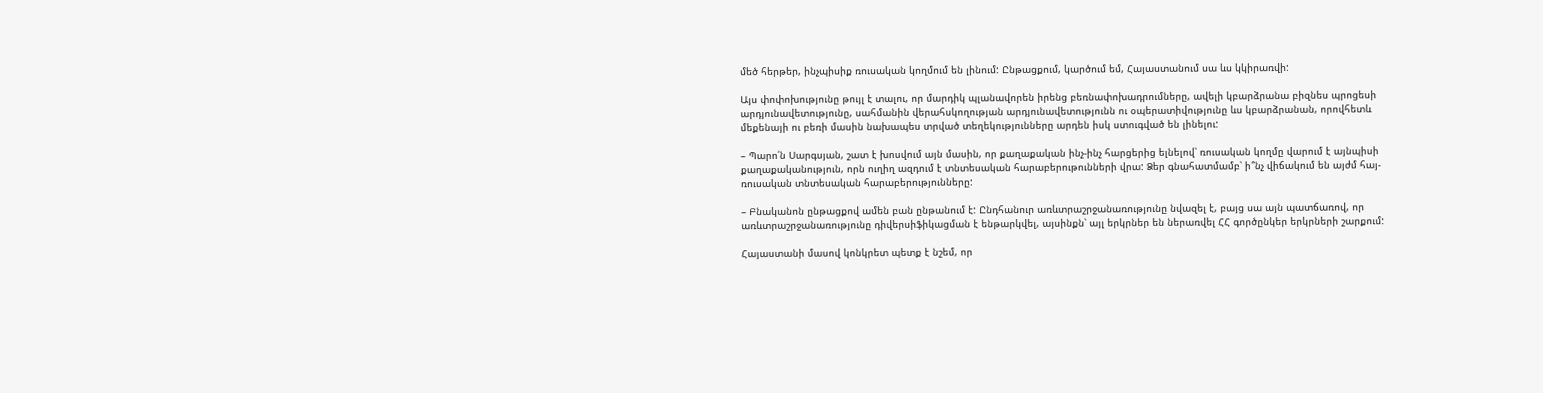մեծ հերթեր, ինչպիսիք ռուսական կողմում են լինում: Ընթացքում, կարծում եմ, Հայաստանում սա ևս կկիրառվի:

Այս փոփոխությունը թույլ է տալու, որ մարդիկ պլանավորեն իրենց բեռնափոխադրումները, ավելի կբարձրանա բիզնես պրոցեսի արդյունավետությունը, սահմանին վերահսկողության արդյունավետությունն ու օպերատիվությունը ևս կբարձրանան, որովհետև մեքենայի ու բեռի մասին նախապես տրված տեղեկությունները արդեն իսկ ստուգված են լինելու:

– Պարո՛ն Սարգսյան, շատ է խոսվում այն մասին, որ քաղաքական ինչ-ինչ հարցերից ելնելով՝ ռուսական կողմը վարում է այնպիսի քաղաքականություն, որն ուղիղ ազդում է տնտեսական հարաբերութունների վրա: Ձեր գնահատմամբ՝ ի՞նչ վիճակում են այժմ հայ-ռուսական տնտեսական հարաբերությունները:

– Բնականոն ընթացքով ամեն բան ընթանում է: Ընդհանուր առևտրաշրջանառությունը նվազել է, բայց սա այն պատճառով, որ առևտրաշրջանառությունը դիվերսիֆիկացման է ենթարկվել, այսինքն՝ այլ երկրներ են ներառվել ՀՀ գործընկեր երկրների շարքում:

Հայաստանի մասով կոնկրետ պետք է նշեմ, որ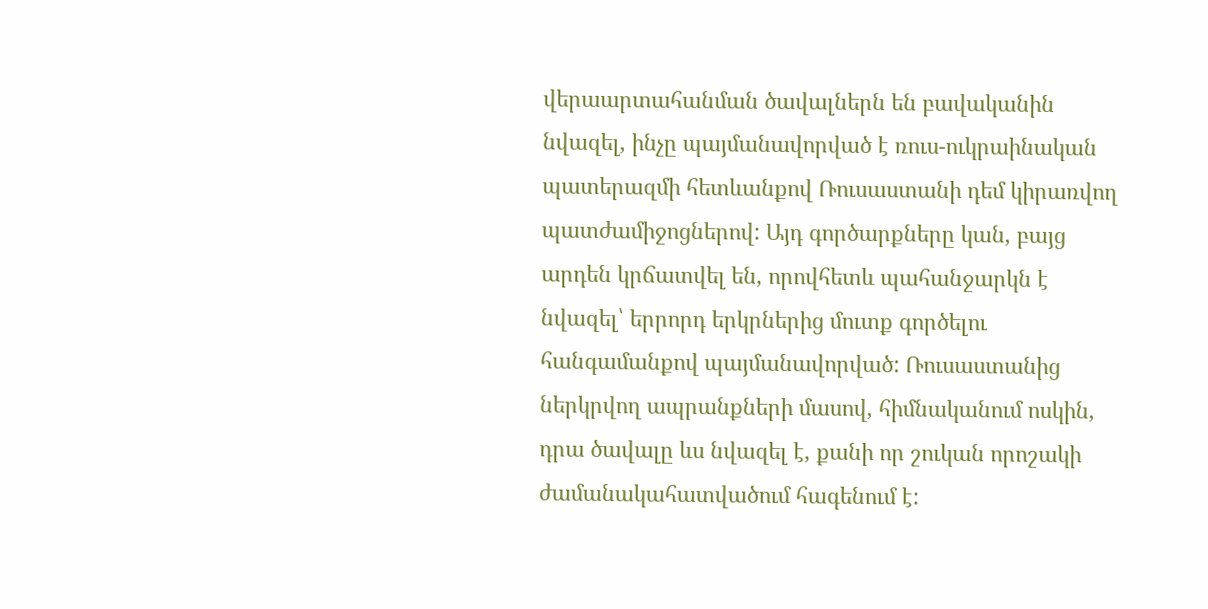վերաարտահանման ծավալներն են բավականին նվազել, ինչը պայմանավորված է ռուս-ուկրաինական պատերազմի հետևանքով Ռուսաստանի դեմ կիրառվող պատժամիջոցներով: Այդ գործարքները կան, բայց արդեն կրճատվել են, որովհետև պահանջարկն է նվազել՝ երրորդ երկրներից մուտք գործելու հանգամանքով պայմանավորված: Ռուսաստանից ներկրվող ապրանքների մասով, հիմնականում ոսկին, դրա ծավալը ևս նվազել է, քանի որ շուկան որոշակի ժամանակահատվածում հագենում է: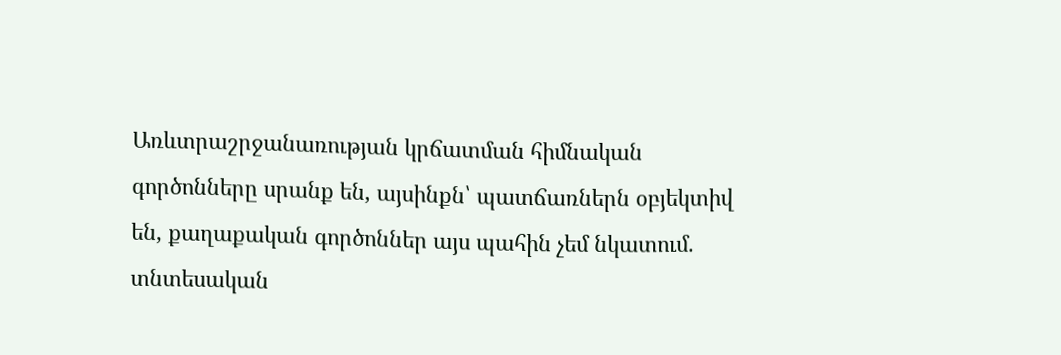Առևտրաշրջանառության կրճատման հիմնական գործոնները սրանք են, այսինքն՝ պատճառներն օբյեկտիվ են, քաղաքական գործոններ այս պահին չեմ նկատում. տնտեսական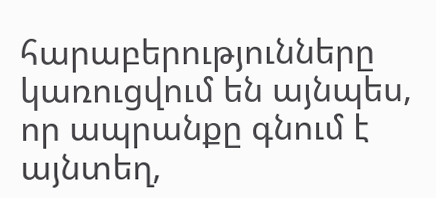հարաբերությունները կառուցվում են այնպես, որ ապրանքը գնում է այնտեղ,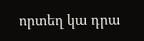որտեղ կա դրա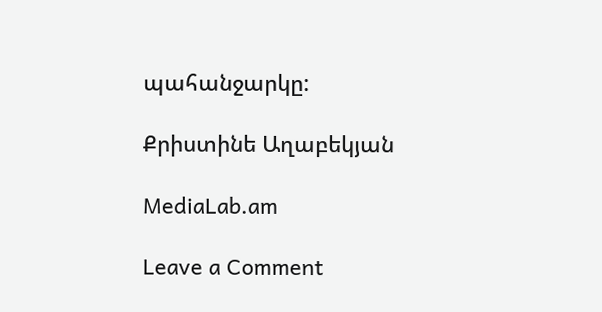պահանջարկը:

Քրիստինե Աղաբեկյան

MediaLab.am

Leave a Comment